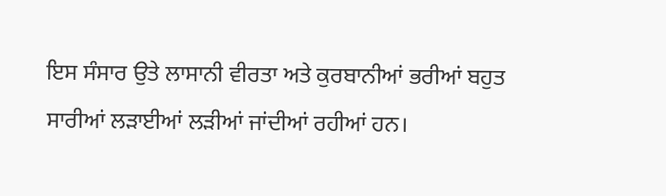ਇਸ ਸੰਸਾਰ ਉਤੇ ਲਾਸਾਨੀ ਵੀਰਤਾ ਅਤੇ ਕੁਰਬਾਨੀਆਂ ਭਰੀਆਂ ਬਹੁਤ ਸਾਰੀਆਂ ਲੜਾਈਆਂ ਲੜੀਆਂ ਜਾਂਦੀਆਂ ਰਹੀਆਂ ਹਨ।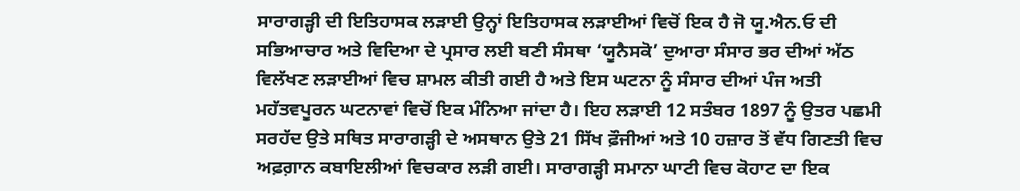ਸਾਰਾਗੜ੍ਹੀ ਦੀ ਇਤਿਹਾਸਕ ਲੜਾਈ ਉਨ੍ਹਾਂ ਇਤਿਹਾਸਕ ਲੜਾਈਆਂ ਵਿਚੋਂ ਇਕ ਹੈ ਜੋ ਯੂ.ਐਨ.ਓ ਦੀ ਸਭਿਆਚਾਰ ਅਤੇ ਵਿਦਿਆ ਦੇ ਪ੍ਰਸਾਰ ਲਈ ਬਣੀ ਸੰਸਥਾ ‘ਯੂਨੈਸਕੋ’ ਦੁਆਰਾ ਸੰਸਾਰ ਭਰ ਦੀਆਂ ਅੱਠ ਵਿਲੱਖਣ ਲੜਾਈਆਂ ਵਿਚ ਸ਼ਾਮਲ ਕੀਤੀ ਗਈ ਹੈ ਅਤੇ ਇਸ ਘਟਨਾ ਨੂੰ ਸੰਸਾਰ ਦੀਆਂ ਪੰਜ ਅਤੀ ਮਹੱਤਵਪੂਰਨ ਘਟਨਾਵਾਂ ਵਿਚੋਂ ਇਕ ਮੰਨਿਆ ਜਾਂਦਾ ਹੈ। ਇਹ ਲੜਾਈ 12 ਸਤੰਬਰ 1897 ਨੂੰ ਉਤਰ ਪਛਮੀ ਸਰਹੱਦ ਉਤੇ ਸਥਿਤ ਸਾਰਾਗੜ੍ਹੀ ਦੇ ਅਸਥਾਨ ਉਤੇ 21 ਸਿੱਖ ਫ਼ੌਜੀਆਂ ਅਤੇ 10 ਹਜ਼ਾਰ ਤੋਂ ਵੱਧ ਗਿਣਤੀ ਵਿਚ ਅਫ਼ਗ਼ਾਨ ਕਬਾਇਲੀਆਂ ਵਿਚਕਾਰ ਲੜੀ ਗਈ। ਸਾਰਾਗੜ੍ਹੀ ਸਮਾਨਾ ਘਾਟੀ ਵਿਚ ਕੋਹਾਟ ਦਾ ਇਕ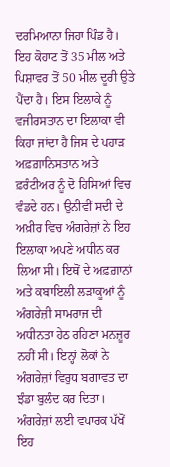ਦਰਮਿਆਨਾ ਜਿਹਾ ਪਿੰਡ ਹੈ। ਇਹ ਕੋਹਾਟ ਤੋਂ 35 ਮੀਲ ਅਤੇ ਪਿਸ਼ਾਵਰ ਤੋਂ 50 ਮੀਲ ਦੂਰੀ ਉਤੇ ਪੈਂਦਾ ਹੈ। ਇਸ ਇਲਾਕੇ ਨੂੰ ਵਜੀਰਸਤਾਨ ਦਾ ਇਲਾਕਾ ਵੀ ਕਿਹਾ ਜਾਂਦਾ ਹੈ ਜਿਸ ਦੇ ਪਹਾੜ ਅਫ਼ਗ਼ਾਨਿਸਤਾਨ ਅਤੇ ਫ਼ਰੰਟੀਅਰ ਨੂੰ ਦੋ ਹਿਸਿਆਂ ਵਿਚ ਵੰਡਦੇ ਹਨ। ਉਨੀਵੀਂ ਸਦੀ ਦੇ ਅਖ਼ੀਰ ਵਿਚ ਅੰਗਰੇਜ਼ਾਂ ਨੇ ਇਹ ਇਲਾਕਾ ਅਪਣੇ ਅਧੀਨ ਕਰ ਲਿਆ ਸੀ। ਇਥੋਂ ਦੇ ਅਫ਼ਗ਼ਾਨਾਂ ਅਤੇ ਕਬਾਇਲੀ ਲੜਾਕੂਆਂ ਨੂੰ ਅੰਗਰੇਜ਼ੀ ਸਾਮਰਾਜ ਦੀ ਅਧੀਨਤਾ ਹੇਠ ਰਹਿਣਾ ਮਨਜ਼ੂਰ ਨਹੀਂ ਸੀ। ਇਨ੍ਹਾਂ ਲੋਕਾਂ ਨੇ ਅੰਗਰੇਜ਼ਾਂ ਵਿਰੁਧ ਬਗਾਵਤ ਦਾ ਝੰਡਾ ਬੁਲੰਦ ਕਰ ਦਿਤਾ। ਅੰਗਰੇਜ਼ਾਂ ਲਈ ਵਪਾਰਕ ਪੱਖੋਂ ਇਹ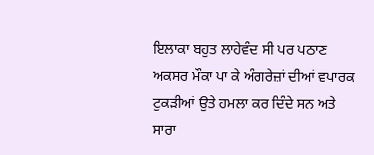ਇਲਾਕਾ ਬਹੁਤ ਲਾਹੇਵੰਦ ਸੀ ਪਰ ਪਠਾਣ ਅਕਸਰ ਮੌਕਾ ਪਾ ਕੇ ਅੰਗਰੇਜ਼ਾਂ ਦੀਆਂ ਵਪਾਰਕ ਟੁਕੜੀਆਂ ਉਤੇ ਹਮਲਾ ਕਰ ਦਿੰਦੇ ਸਨ ਅਤੇ ਸਾਰਾ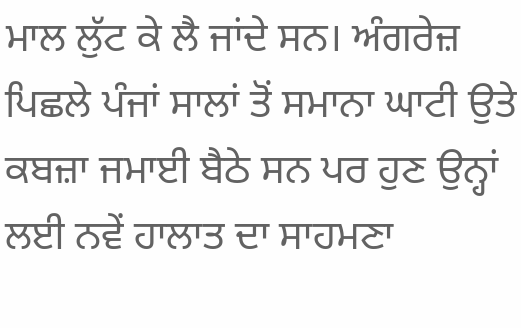ਮਾਲ ਲੁੱਟ ਕੇ ਲੈ ਜਾਂਦੇ ਸਨ। ਅੰਗਰੇਜ਼ ਪਿਛਲੇ ਪੰਜਾਂ ਸਾਲਾਂ ਤੋਂ ਸਮਾਨਾ ਘਾਟੀ ਉਤੇ ਕਬਜ਼ਾ ਜਮਾਈ ਬੈਠੇ ਸਨ ਪਰ ਹੁਣ ਉਨ੍ਹਾਂ ਲਈ ਨਵੇਂ ਹਾਲਾਤ ਦਾ ਸਾਹਮਣਾ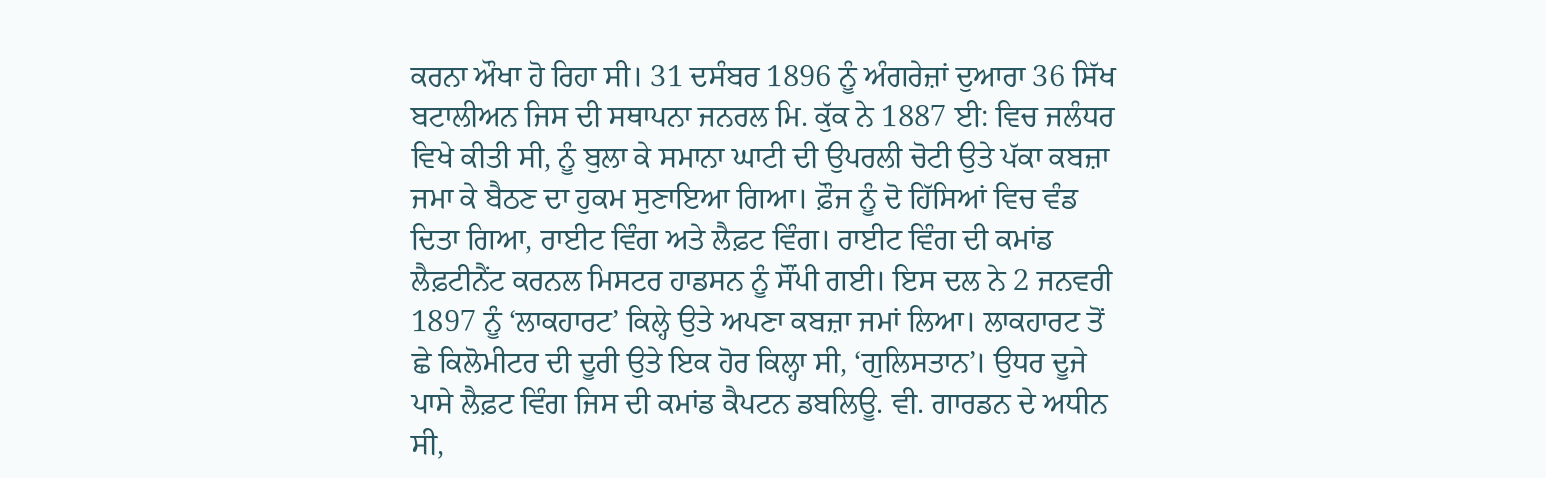ਕਰਨਾ ਔਖਾ ਹੋ ਰਿਹਾ ਸੀ। 31 ਦਸੰਬਰ 1896 ਨੂੰ ਅੰਗਰੇਜ਼ਾਂ ਦੁਆਰਾ 36 ਸਿੱਖ ਬਟਾਲੀਅਨ ਜਿਸ ਦੀ ਸਥਾਪਨਾ ਜਨਰਲ ਮਿ. ਕੁੱਕ ਨੇ 1887 ਈ: ਵਿਚ ਜਲੰਧਰ ਵਿਖੇ ਕੀਤੀ ਸੀ, ਨੂੰ ਬੁਲਾ ਕੇ ਸਮਾਨਾ ਘਾਟੀ ਦੀ ਉਪਰਲੀ ਚੋਟੀ ਉਤੇ ਪੱਕਾ ਕਬਜ਼ਾ ਜਮਾ ਕੇ ਬੈਠਣ ਦਾ ਹੁਕਮ ਸੁਣਾਇਆ ਗਿਆ। ਫ਼ੌਜ ਨੂੰ ਦੋ ਹਿੱਸਿਆਂ ਵਿਚ ਵੰਡ ਦਿਤਾ ਗਿਆ, ਰਾਈਟ ਵਿੰਗ ਅਤੇ ਲੈਫ਼ਟ ਵਿੰਗ। ਰਾਈਟ ਵਿੰਗ ਦੀ ਕਮਾਂਡ ਲੈਫ਼ਟੀਨੈਂਟ ਕਰਨਲ ਮਿਸਟਰ ਹਾਡਸਨ ਨੂੰ ਸੌਂਪੀ ਗਈ। ਇਸ ਦਲ ਨੇ 2 ਜਨਵਰੀ 1897 ਨੂੰ ‘ਲਾਕਹਾਰਟ’ ਕਿਲ੍ਹੇ ਉਤੇ ਅਪਣਾ ਕਬਜ਼ਾ ਜਮਾਂ ਲਿਆ। ਲਾਕਹਾਰਟ ਤੋਂ ਛੇ ਕਿਲੋਮੀਟਰ ਦੀ ਦੂਰੀ ਉਤੇ ਇਕ ਹੋਰ ਕਿਲ੍ਹਾ ਸੀ, ‘ਗੁਲਿਸਤਾਨ’। ਉਧਰ ਦੂਜੇ ਪਾਸੇ ਲੈਫ਼ਟ ਵਿੰਗ ਜਿਸ ਦੀ ਕਮਾਂਡ ਕੈਪਟਨ ਡਬਲਿਊ. ਵੀ. ਗਾਰਡਨ ਦੇ ਅਧੀਨ ਸੀ,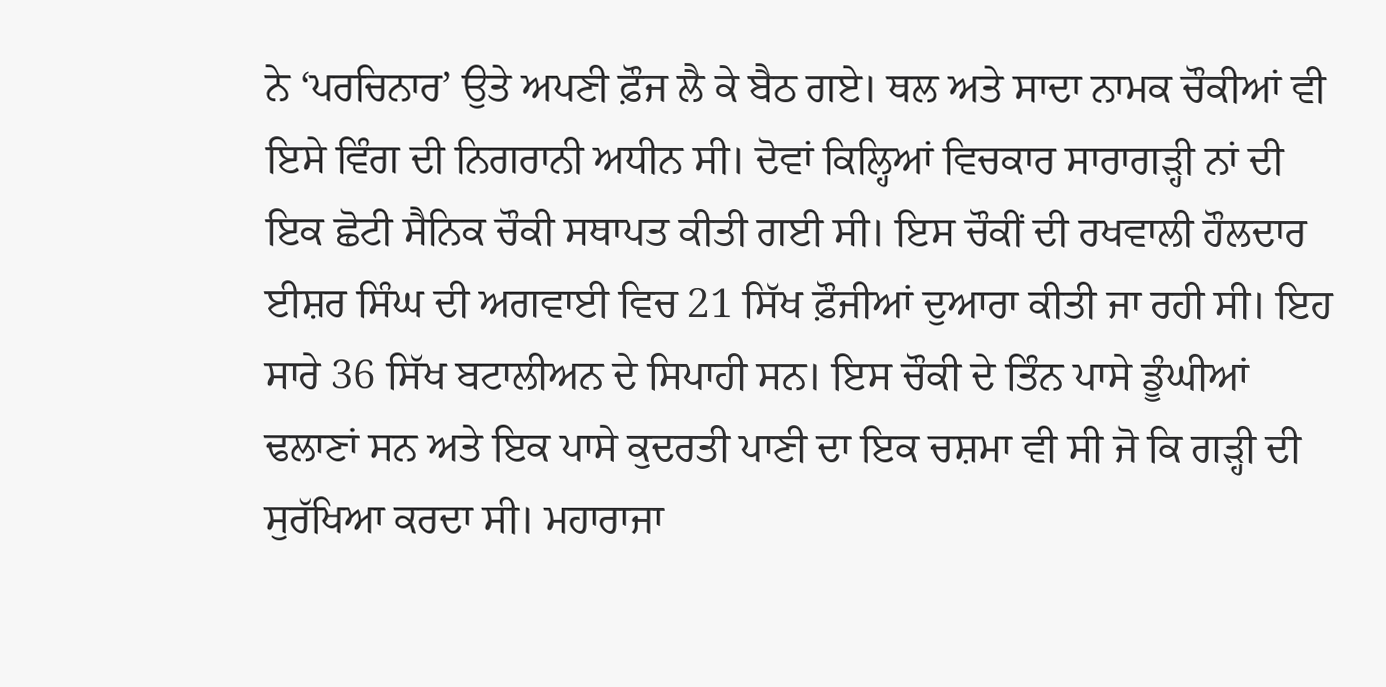ਨੇ ‘ਪਰਚਿਨਾਰ’ ਉਤੇ ਅਪਣੀ ਫ਼ੌਜ ਲੈ ਕੇ ਬੈਠ ਗਏ। ਥਲ ਅਤੇ ਸਾਦਾ ਨਾਮਕ ਚੌਕੀਆਂ ਵੀ ਇਸੇ ਵਿੰਗ ਦੀ ਨਿਗਰਾਨੀ ਅਧੀਨ ਸੀ। ਦੋਵਾਂ ਕਿਲ੍ਹਿਆਂ ਵਿਚਕਾਰ ਸਾਰਾਗੜ੍ਹੀ ਨਾਂ ਦੀ ਇਕ ਛੋਟੀ ਸੈਨਿਕ ਚੌਕੀ ਸਥਾਪਤ ਕੀਤੀ ਗਈ ਸੀ। ਇਸ ਚੌਕੀਂ ਦੀ ਰਖਵਾਲੀ ਹੌਲਦਾਰ ਈਸ਼ਰ ਸਿੰਘ ਦੀ ਅਗਵਾਈ ਵਿਚ 21 ਸਿੱਖ ਫ਼ੌਜੀਆਂ ਦੁਆਰਾ ਕੀਤੀ ਜਾ ਰਹੀ ਸੀ। ਇਹ ਸਾਰੇ 36 ਸਿੱਖ ਬਟਾਲੀਅਨ ਦੇ ਸਿਪਾਹੀ ਸਨ। ਇਸ ਚੌਕੀ ਦੇ ਤਿੰਨ ਪਾਸੇ ਡੂੰਘੀਆਂ ਢਲਾਣਾਂ ਸਨ ਅਤੇ ਇਕ ਪਾਸੇ ਕੁਦਰਤੀ ਪਾਣੀ ਦਾ ਇਕ ਚਸ਼ਮਾ ਵੀ ਸੀ ਜੋ ਕਿ ਗੜ੍ਹੀ ਦੀ ਸੁਰੱਖਿਆ ਕਰਦਾ ਸੀ। ਮਹਾਰਾਜਾ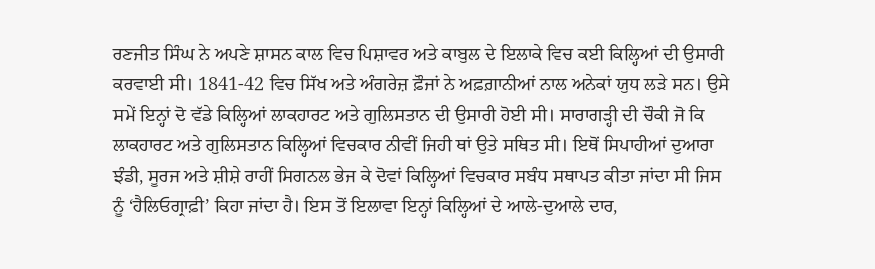ਰਣਜੀਤ ਸਿੰਘ ਨੇ ਅਪਣੇ ਸ਼ਾਸਨ ਕਾਲ ਵਿਚ ਪਿਸ਼ਾਵਰ ਅਤੇ ਕਾਬੁਲ ਦੇ ਇਲਾਕੇ ਵਿਚ ਕਈ ਕਿਲ੍ਹਿਆਂ ਦੀ ਉਸਾਰੀ ਕਰਵਾਈ ਸੀ। 1841-42 ਵਿਚ ਸਿੱਖ ਅਤੇ ਅੰਗਰੇਜ਼ ਫ਼ੌਜਾਂ ਨੇ ਅਫ਼ਗ਼ਾਨੀਆਂ ਨਾਲ ਅਨੇਕਾਂ ਯੁਧ ਲੜੇ ਸਨ। ਉਸੇ ਸਮੇਂ ਇਨ੍ਹਾਂ ਦੋ ਵੱਡੇ ਕਿਲ੍ਹਿਆਂ ਲਾਕਹਾਰਟ ਅਤੇ ਗੁਲਿਸਤਾਨ ਦੀ ਉਸਾਰੀ ਹੋਈ ਸੀ। ਸਾਰਾਗੜ੍ਹੀ ਦੀ ਚੌਕੀ ਜੋ ਕਿ ਲਾਕਹਾਰਟ ਅਤੇ ਗੁਲਿਸਤਾਨ ਕਿਲ੍ਹਿਆਂ ਵਿਚਕਾਰ ਨੀਵੀਂ ਜਿਹੀ ਥਾਂ ਉਤੇ ਸਥਿਤ ਸੀ। ਇਥੋਂ ਸਿਪਾਹੀਆਂ ਦੁਆਰਾ ਝੰਡੀ, ਸੂਰਜ ਅਤੇ ਸ਼ੀਸ਼ੇ ਰਾਹੀਂ ਸਿਗਨਲ ਭੇਜ ਕੇ ਦੋਵਾਂ ਕਿਲ੍ਹਿਆਂ ਵਿਚਕਾਰ ਸਬੰਧ ਸਥਾਪਤ ਕੀਤਾ ਜਾਂਦਾ ਸੀ ਜਿਸ ਨੂੰ ‘ਹੈਲਿਓਗ੍ਰਾਫ਼ੀ’ ਕਿਹਾ ਜਾਂਦਾ ਹੈ। ਇਸ ਤੋਂ ਇਲਾਵਾ ਇਨ੍ਹਾਂ ਕਿਲ੍ਹਿਆਂ ਦੇ ਆਲੇ-ਦੁਆਲੇ ਦਾਰ,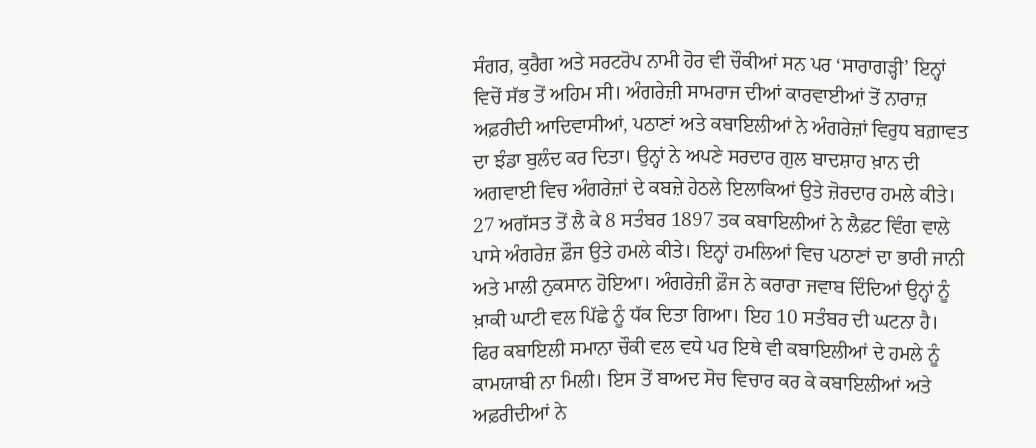ਸੰਗਰ, ਕੁਰੈਗ ਅਤੇ ਸਰਟਰੋਪ ਨਾਮੀ ਹੋਰ ਵੀ ਚੌਕੀਆਂ ਸਨ ਪਰ ‘ਸਾਰਾਗੜ੍ਹੀ’ ਇਨ੍ਹਾਂ ਵਿਚੋਂ ਸੱਭ ਤੋਂ ਅਹਿਮ ਸੀ। ਅੰਗਰੇਜ਼ੀ ਸਾਮਰਾਜ ਦੀਆਂ ਕਾਰਵਾਈਆਂ ਤੋਂ ਨਾਰਾਜ਼ ਅਫ਼ਰੀਦੀ ਆਦਿਵਾਸੀਆਂ, ਪਠਾਣਾਂ ਅਤੇ ਕਬਾਇਲੀਆਂ ਨੇ ਅੰਗਰੇਜ਼ਾਂ ਵਿਰੁਧ ਬਗ਼ਾਵਤ ਦਾ ਝੰਡਾ ਬੁਲੰਦ ਕਰ ਦਿਤਾ। ਉਨ੍ਹਾਂ ਨੇ ਅਪਣੇ ਸਰਦਾਰ ਗੁਲ ਬਾਦਸ਼ਾਹ ਖ਼ਾਨ ਦੀ ਅਗਵਾਈ ਵਿਚ ਅੰਗਰੇਜ਼ਾਂ ਦੇ ਕਬਜ਼ੇ ਹੇਠਲੇ ਇਲਾਕਿਆਂ ਉਤੇ ਜ਼ੋਰਦਾਰ ਹਮਲੇ ਕੀਤੇ। 27 ਅਗੱਸਤ ਤੋਂ ਲੈ ਕੇ 8 ਸਤੰਬਰ 1897 ਤਕ ਕਬਾਇਲੀਆਂ ਨੇ ਲੈਫ਼ਟ ਵਿੰਗ ਵਾਲੇ ਪਾਸੇ ਅੰਗਰੇਜ਼ ਫ਼ੌਜ ਉਤੇ ਹਮਲੇ ਕੀਤੇ। ਇਨ੍ਹਾਂ ਹਮਲਿਆਂ ਵਿਚ ਪਠਾਣਾਂ ਦਾ ਭਾਰੀ ਜਾਨੀ ਅਤੇ ਮਾਲੀ ਨੁਕਸਾਨ ਹੋਇਆ। ਅੰਗਰੇਜ਼ੀ ਫ਼ੌਜ ਨੇ ਕਰਾਰਾ ਜਵਾਬ ਦਿੰਦਿਆਂ ਉਨ੍ਹਾਂ ਨੂੰ ਖ਼ਾਕੀ ਘਾਟੀ ਵਲ ਪਿੱਛੇ ਨੂੰ ਧੱਕ ਦਿਤਾ ਗਿਆ। ਇਹ 10 ਸਤੰਬਰ ਦੀ ਘਟਨਾ ਹੈ। ਫਿਰ ਕਬਾਇਲੀ ਸਮਾਨਾ ਚੌਕੀ ਵਲ ਵਧੇ ਪਰ ਇਥੇ ਵੀ ਕਬਾਇਲੀਆਂ ਦੇ ਹਮਲੇ ਨੂੰ ਕਾਮਯਾਬੀ ਨਾ ਮਿਲੀ। ਇਸ ਤੋਂ ਬਾਅਦ ਸੋਚ ਵਿਚਾਰ ਕਰ ਕੇ ਕਬਾਇਲੀਆਂ ਅਤੇ ਅਫ਼ਰੀਦੀਆਂ ਨੇ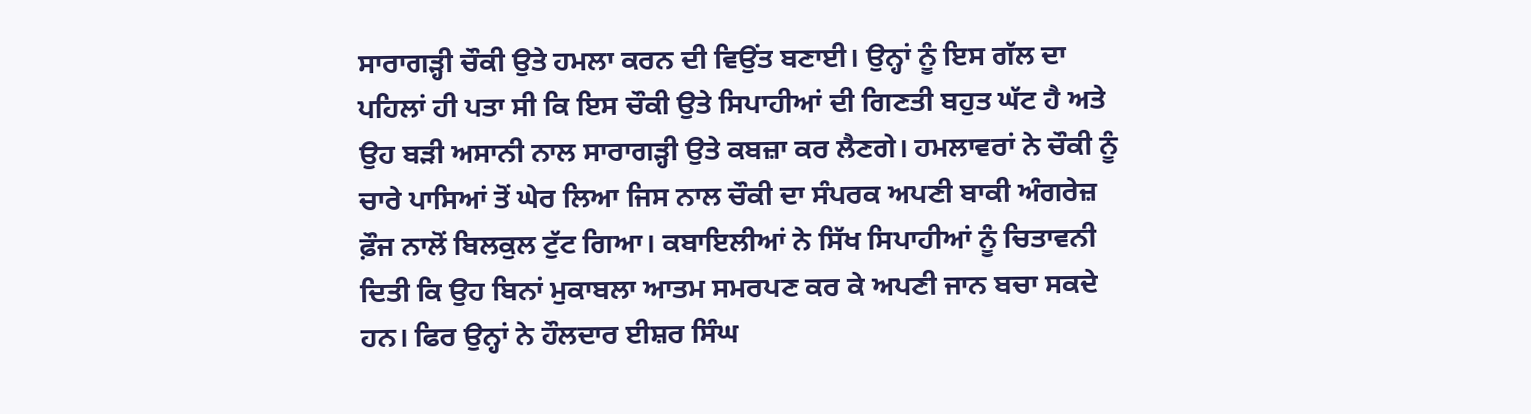ਸਾਰਾਗੜ੍ਹੀ ਚੌਕੀ ਉਤੇ ਹਮਲਾ ਕਰਨ ਦੀ ਵਿਉਂਤ ਬਣਾਈ। ਉਨ੍ਹਾਂ ਨੂੰ ਇਸ ਗੱਲ ਦਾ ਪਹਿਲਾਂ ਹੀ ਪਤਾ ਸੀ ਕਿ ਇਸ ਚੌਕੀ ਉਤੇ ਸਿਪਾਹੀਆਂ ਦੀ ਗਿਣਤੀ ਬਹੁਤ ਘੱਟ ਹੈ ਅਤੇ ਉਹ ਬੜੀ ਅਸਾਨੀ ਨਾਲ ਸਾਰਾਗੜ੍ਹੀ ਉਤੇ ਕਬਜ਼ਾ ਕਰ ਲੈਣਗੇ। ਹਮਲਾਵਰਾਂ ਨੇ ਚੌਕੀ ਨੂੰ ਚਾਰੇ ਪਾਸਿਆਂ ਤੋਂ ਘੇਰ ਲਿਆ ਜਿਸ ਨਾਲ ਚੌਕੀ ਦਾ ਸੰਪਰਕ ਅਪਣੀ ਬਾਕੀ ਅੰਗਰੇਜ਼ ਫ਼ੌਜ ਨਾਲੋਂ ਬਿਲਕੁਲ ਟੁੱਟ ਗਿਆ। ਕਬਾਇਲੀਆਂ ਨੇ ਸਿੱਖ ਸਿਪਾਹੀਆਂ ਨੂੰ ਚਿਤਾਵਨੀ ਦਿਤੀ ਕਿ ਉਹ ਬਿਨਾਂ ਮੁਕਾਬਲਾ ਆਤਮ ਸਮਰਪਣ ਕਰ ਕੇ ਅਪਣੀ ਜਾਨ ਬਚਾ ਸਕਦੇ ਹਨ। ਫਿਰ ਉਨ੍ਹਾਂ ਨੇ ਹੌਲਦਾਰ ਈਸ਼ਰ ਸਿੰਘ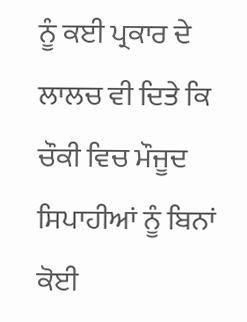ਨੂੰ ਕਈ ਪ੍ਰਕਾਰ ਦੇ ਲਾਲਚ ਵੀ ਦਿਤੇ ਕਿ ਚੌਕੀ ਵਿਚ ਮੌਜੂਦ ਸਿਪਾਹੀਆਂ ਨੂੰ ਬਿਨਾਂ ਕੋਈ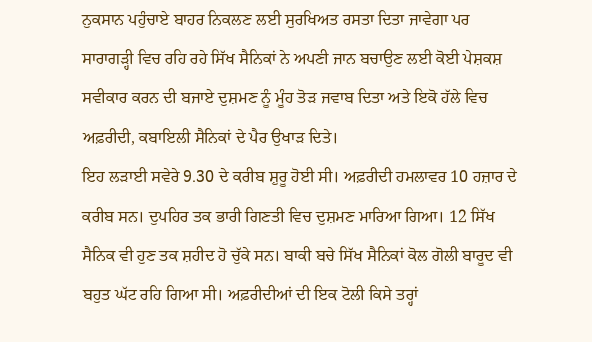ਨੁਕਸਾਨ ਪਹੁੰਚਾਏ ਬਾਹਰ ਨਿਕਲਣ ਲਈ ਸੁਰਖਿਅਤ ਰਸਤਾ ਦਿਤਾ ਜਾਵੇਗਾ ਪਰ ਸਾਰਾਗੜ੍ਹੀ ਵਿਚ ਰਹਿ ਰਹੇ ਸਿੱਖ ਸੈਨਿਕਾਂ ਨੇ ਅਪਣੀ ਜਾਨ ਬਚਾਉਣ ਲਈ ਕੋਈ ਪੇਸ਼ਕਸ਼ ਸਵੀਕਾਰ ਕਰਨ ਦੀ ਬਜਾਏ ਦੁਸ਼ਮਣ ਨੂੰ ਮੂੰਹ ਤੋੜ ਜਵਾਬ ਦਿਤਾ ਅਤੇ ਇਕੋ ਹੱਲੇ ਵਿਚ ਅਫ਼ਰੀਦੀ, ਕਬਾਇਲੀ ਸੈਨਿਕਾਂ ਦੇ ਪੈਰ ਉਖਾੜ ਦਿਤੇ।
ਇਹ ਲੜਾਈ ਸਵੇਰੇ 9.30 ਦੇ ਕਰੀਬ ਸ਼ੁਰੂ ਹੋਈ ਸੀ। ਅਫ਼ਰੀਦੀ ਹਮਲਾਵਰ 10 ਹਜ਼ਾਰ ਦੇ ਕਰੀਬ ਸਨ। ਦੁਪਹਿਰ ਤਕ ਭਾਰੀ ਗਿਣਤੀ ਵਿਚ ਦੁਸ਼ਮਣ ਮਾਰਿਆ ਗਿਆ। 12 ਸਿੱਖ ਸੈਨਿਕ ਵੀ ਹੁਣ ਤਕ ਸ਼ਹੀਦ ਹੋ ਚੁੱਕੇ ਸਨ। ਬਾਕੀ ਬਚੇ ਸਿੱਖ ਸੈਨਿਕਾਂ ਕੋਲ ਗੋਲੀ ਬਾਰੂਦ ਵੀ ਬਹੁਤ ਘੱਟ ਰਹਿ ਗਿਆ ਸੀ। ਅਫ਼ਰੀਦੀਆਂ ਦੀ ਇਕ ਟੋਲੀ ਕਿਸੇ ਤਰ੍ਹਾਂ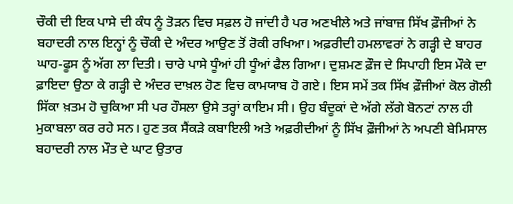ਚੌਕੀ ਦੀ ਇਕ ਪਾਸੇ ਦੀ ਕੰਧ ਨੂੰ ਤੋੜਨ ਵਿਚ ਸਫ਼ਲ ਹੋ ਜਾਂਦੀ ਹੈ ਪਰ ਅਣਖੀਲੇ ਅਤੇ ਜਾਂਬਾਜ਼ ਸਿੱਖ ਫ਼ੌਜੀਆਂ ਨੇ ਬਹਾਦਰੀ ਨਾਲ ਇਨ੍ਹਾਂ ਨੂੰ ਚੌਕੀ ਦੇ ਅੰਦਰ ਆਉਣ ਤੋਂ ਰੋਕੀ ਰਖਿਆ। ਅਫ਼ਰੀਦੀ ਹਮਲਾਵਰਾਂ ਨੇ ਗੜ੍ਹੀ ਦੇ ਬਾਹਰ ਘਾਹ-ਫੂਸ ਨੂੰ ਅੱਗ ਲਾ ਦਿਤੀ। ਚਾਰੇ ਪਾਸੇ ਧੂੰਆਂ ਹੀ ਧੂੰਆਂ ਫੈਲ ਗਿਆ। ਦੁਸ਼ਮਣ ਫ਼ੌਜ ਦੇ ਸਿਪਾਹੀ ਇਸ ਮੌਕੇ ਦਾ ਫ਼ਾਇਦਾ ਉਠਾ ਕੇ ਗੜ੍ਹੀ ਦੇ ਅੰਦਰ ਦਾਖ਼ਲ ਹੋਣ ਵਿਚ ਕਾਮਯਾਬ ਹੋ ਗਏ। ਇਸ ਸਮੇਂ ਤਕ ਸਿੱਖ ਫ਼ੌਜੀਆਂ ਕੋਲ ਗੋਲੀ ਸਿੱਕਾ ਖ਼ਤਮ ਹੋ ਚੁਕਿਆ ਸੀ ਪਰ ਹੌਸਲਾ ਉਸੇ ਤਰ੍ਹਾਂ ਕਾਇਮ ਸੀ। ਉਹ ਬੰਦੂਕਾਂ ਦੇ ਅੱਗੇ ਲੱਗੇ ਬੋਨਟਾਂ ਨਾਲ ਹੀ ਮੁਕਾਬਲਾ ਕਰ ਰਹੇ ਸਨ। ਹੁਣ ਤਕ ਸੈਂਕੜੇ ਕਬਾਇਲੀ ਅਤੇ ਅਫ਼ਰੀਦੀਆਂ ਨੂੰ ਸਿੱਖ ਫ਼ੌਜੀਆਂ ਨੇ ਅਪਣੀ ਬੇਮਿਸਾਲ ਬਹਾਦਰੀ ਨਾਲ ਮੌਤ ਦੇ ਘਾਟ ਉਤਾਰ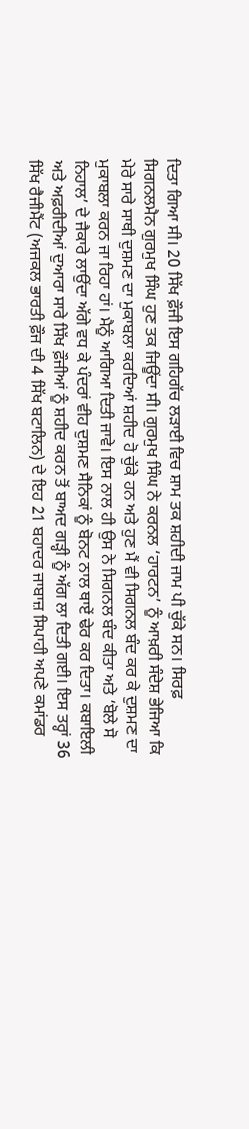ਦਿਤਾ ਗਿਆ ਸੀ। 20 ਸਿੱਖ ਫ਼ੌਜੀ ਇਸ ਗਹਿਗੱਚ ਲੜਾਈ ਵਿਚ ਸ਼ਾਮ ਤਕ ਸ਼ਹੀਦੀ ਜਾਮ ਪੀ ਚੁੱਕੇ ਸਨ। ਸਿਰਫ਼ ਸਿਗਨਲਮੈਨ ਗੁਰਮੁਖ ਸਿੰਘ ਹੁਣ ਤਕ ਜਿਊਂਦਾ ਸੀ। ਗੁਰਮੁਖ ਸਿੰਘ ਨੇ ਕਰਨਲ ‘ਹਾਰਟਨ’ ਨੂੰ ਆਖ਼ਰੀ ਸੰਦੇਸ਼ ਭੇਜਿਆ ਕਿ ਮੇਰੇ ਸਾਰੇ ਸਾਥੀ ਦੁਸ਼ਮਣ ਦਾ ਮੁਕਾਬਲਾ ਕਰਦਿਆਂ ਸ਼ਹੀਦ ਹੋ ਚੁੱਕੇ ਹਨ ਅਤੇ ਹੁਣ ਮੈਂ ਵੀ ਸਿਗਨਲ ਬੰਦ ਕਰ ਕੇ ਦੁਸ਼ਮਣ ਦਾ ਮੁਕਾਬਲਾ ਕਰਨ ਜਾ ਰਿਹਾ ਹਾਂ। ਮੈਨੂੰ ਆਗਿਆ ਦਿਤੀ ਜਾਵੇ। ਇਸ ਨਾਲ ਹੀ ਉਸ ਨੇ ਸਿਗਨਲ ਬੰਦ ਕੀਤਾ ਅਤੇ ‘ਬੋਲੇ ਸੋ ਨਿਹਾਲ’ ਦੇ ਜੈਕਾਰੇ ਲਾਉਂਦਾ ਅੱਗੇ ਵਧ ਕੇ ਪੰਦਰਾਂ ਵੀਹ ਦੁਸ਼ਮਣ ਸੈਨਿਕਾਂ ਨੂੰ ਬੋਨਟ ਨਾਲ ਥਾਏਂ ਢੇਰ ਕਰ ਦਿਤਾ। ਕਬਾਇਲੀ ਅਤੇ ਅਫ਼ਰੀਦੀਆਂ ਦੁਆਰਾ ਸਾਰੇ ਸਿੱਖ ਫ਼ੌਜੀਆਂ ਨੂੰ ਸ਼ਹੀਦ ਕਰਨ ਤੋਂ ਬਾਅਦ ਗੜ੍ਹੀ ਨੂੰ ਅੱਗ ਲਾ ਦਿਤੀ ਗਈ। ਇਸ ਤਰ੍ਹਾਂ 36 ਸਿੱਖ ਰੈਜੀਮੈਂਟ (ਅਜਕਲ ਭਾਰਤੀ ਫ਼ੌਜ ਦੀ 4 ਸਿੱਖ ਬਟਾਲਿਨ) ਦੇ ਇਹ 21 ਬਹਾਦਰ ਜਾਬਾਜ਼ ਸਿਪਾਹੀ ਅਪਣੇ ਕਮਾਂਡਰ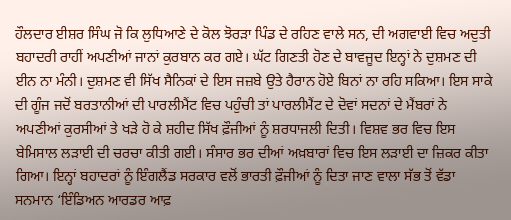ਹੌਲਦਾਰ ਈਸ਼ਰ ਸਿੰਘ ਜੋ ਕਿ ਲੁਧਿਆਣੇ ਦੇ ਕੋਲ ਝੋਰੜਾ ਪਿੰਡ ਦੇ ਰਹਿਣ ਵਾਲੇ ਸਨ, ਦੀ ਅਗਵਾਈ ਵਿਚ ਅਦੁਤੀ ਬਹਾਦਰੀ ਰਾਹੀਂ ਅਪਣੀਆਂ ਜਾਨਾਂ ਕੁਰਬਾਨ ਕਰ ਗਏ। ਘੱਟ ਗਿਣਤੀ ਹੋਣ ਦੇ ਬਾਵਜੂਦ ਇਨ੍ਹਾਂ ਨੇ ਦੁਸ਼ਮਣ ਦੀ ਈਨ ਨਾ ਮੰਨੀ। ਦੁਸ਼ਮਣ ਵੀ ਸਿੱਖ ਸੈਨਿਕਾਂ ਦੇ ਇਸ ਜਜ਼ਬੇ ਉਤੇ ਹੈਰਾਨ ਹੋਏ ਬਿਨਾਂ ਨਾ ਰਹਿ ਸਕਿਆ। ਇਸ ਸਾਕੇ ਦੀ ਗੂੰਜ ਜਦੋਂ ਬਰਤਾਨੀਆਂ ਦੀ ਪਾਰਲੀਮੈਂਟ ਵਿਚ ਪਹੁੰਚੀ ਤਾਂ ਪਾਰਲੀਮੈਂਟ ਦੇ ਦੋਵਾਂ ਸਦਨਾਂ ਦੇ ਮੈਂਬਰਾਂ ਨੇ ਅਪਣੀਆਂ ਕੁਰਸੀਆਂ ਤੇ ਖੜੇ ਹੋ ਕੇ ਸ਼ਹੀਦ ਸਿੱਖ ਫ਼ੌਜੀਆਂ ਨੂੰ ਸ਼ਰਧਾਜਲੀ ਦਿਤੀ। ਵਿਸ਼ਵ ਭਰ ਵਿਚ ਇਸ ਬੇਮਿਸਾਲ ਲੜਾਈ ਦੀ ਚਰਚਾ ਕੀਤੀ ਗਈ। ਸੰਸਾਰ ਭਰ ਦੀਆਂ ਅਖ਼ਬਾਰਾਂ ਵਿਚ ਇਸ ਲੜਾਈ ਦਾ ਜ਼ਿਕਰ ਕੀਤਾ ਗਿਆ। ਇਨ੍ਹਾਂ ਬਹਾਦਰਾਂ ਨੂੰ ਇੰਗਲੈਂਡ ਸਰਕਾਰ ਵਲੋਂ ਭਾਰਤੀ ਫ਼ੌਜੀਆਂ ਨੂੰ ਦਿਤਾ ਜਾਣ ਵਾਲਾ ਸੱਭ ਤੋਂ ਵੱਡਾ ਸਨਮਾਨ ‘ਇੰਡਿਅਨ ਆਰਡਰ ਆਫ਼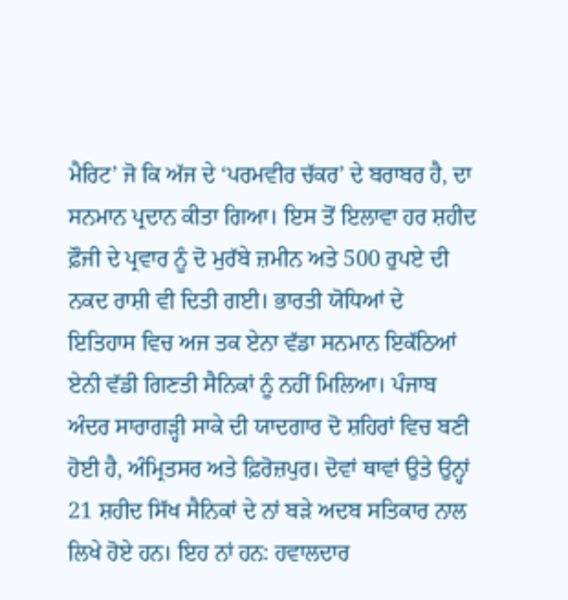ਮੈਰਿਟ’ ਜੋ ਕਿ ਅੱਜ ਦੇ ‘ਪਰਮਵੀਰ ਚੱਕਰ’ ਦੇ ਬਰਾਬਰ ਹੈ, ਦਾ ਸਨਮਾਨ ਪ੍ਰਦਾਨ ਕੀਤਾ ਗਿਆ। ਇਸ ਤੋਂ ਇਲਾਵਾ ਹਰ ਸ਼ਹੀਦ ਫ਼ੌਜੀ ਦੇ ਪ੍ਰਵਾਰ ਨੂੰ ਦੋ ਮੁਰੱਬੇ ਜ਼ਮੀਨ ਅਤੇ 500 ਰੁਪਏ ਦੀ ਨਕਦ ਰਾਸ਼ੀ ਵੀ ਦਿਤੀ ਗਈ। ਭਾਰਤੀ ਯੋਧਿਆਂ ਦੇ ਇਤਿਹਾਸ ਵਿਚ ਅਜ ਤਕ ਏਨਾ ਵੱਡਾ ਸਨਮਾਨ ਇਕੱਠਿਆਂ ਏਨੀ ਵੱਡੀ ਗਿਣਤੀ ਸੈਨਿਕਾਂ ਨੂੰ ਨਹੀਂ ਮਿਲਿਆ। ਪੰਜਾਬ ਅੰਦਰ ਸਾਰਾਗੜ੍ਹੀ ਸਾਕੇ ਦੀ ਯਾਦਗਾਰ ਦੋ ਸ਼ਹਿਰਾਂ ਵਿਚ ਬਣੀ ਹੋਈ ਹੈ, ਅੰਮ੍ਰਿਤਸਰ ਅਤੇ ਫ਼ਿਰੋਜ਼ਪੁਰ। ਦੋਵਾਂ ਥਾਵਾਂ ਉਤੇ ਉਨ੍ਹਾਂ 21 ਸ਼ਹੀਦ ਸਿੱਖ ਸੈਨਿਕਾਂ ਦੇ ਨਾਂ ਬੜੇ ਅਦਬ ਸਤਿਕਾਰ ਨਾਲ ਲਿਖੇ ਹੋਏ ਹਨ। ਇਹ ਨਾਂ ਹਨ: ਹਵਾਲਦਾਰ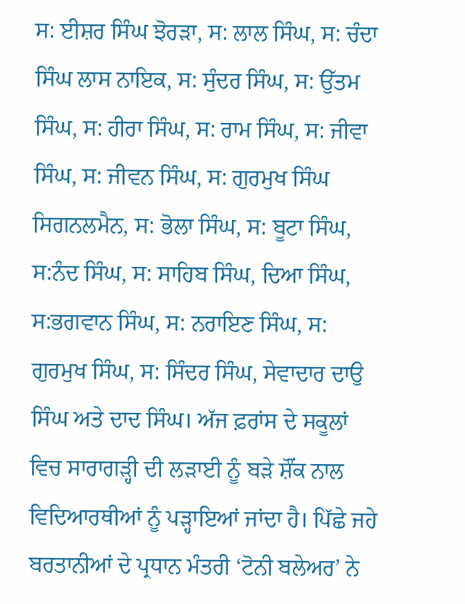ਸ: ਈਸ਼ਰ ਸਿੰਘ ਝੋਰੜਾ, ਸ: ਲਾਲ ਸਿੰਘ, ਸ: ਚੰਦਾ ਸਿੰਘ ਲਾਸ ਨਾਇਕ, ਸ: ਸੁੰਦਰ ਸਿੰਘ, ਸ: ਉੱਤਮ ਸਿੰਘ, ਸ: ਹੀਰਾ ਸਿੰਘ, ਸ: ਰਾਮ ਸਿੰਘ, ਸ: ਜੀਵਾ ਸਿੰਘ, ਸ: ਜੀਵਨ ਸਿੰਘ, ਸ: ਗੁਰਮੁਖ ਸਿੰਘ ਸਿਗਨਲਮੈਨ, ਸ: ਭੋਲਾ ਸਿੰਘ, ਸ: ਬੂਟਾ ਸਿੰਘ, ਸ:ਨੰਦ ਸਿੰਘ, ਸ: ਸਾਹਿਬ ਸਿੰਘ, ਦਿਆ ਸਿੰਘ, ਸ:ਭਗਵਾਨ ਸਿੰਘ, ਸ: ਨਰਾਇਣ ਸਿੰਘ, ਸ: ਗੁਰਮੁਖ ਸਿੰਘ, ਸ: ਸਿੰਦਰ ਸਿੰਘ, ਸੇਵਾਦਾਰ ਦਾਉ ਸਿੰਘ ਅਤੇ ਦਾਦ ਸਿੰਘ। ਅੱਜ ਫ਼ਰਾਂਸ ਦੇ ਸਕੂਲਾਂ ਵਿਚ ਸਾਰਾਗੜ੍ਹੀ ਦੀ ਲੜਾਈ ਨੂੰ ਬੜੇ ਸ਼ੌਂਕ ਨਾਲ ਵਿਦਿਆਰਥੀਆਂ ਨੂੰ ਪੜ੍ਹਾਇਆਂ ਜਾਂਦਾ ਹੈ। ਪਿੱਛੇ ਜਹੇ ਬਰਤਾਨੀਆਂ ਦੇ ਪ੍ਰਧਾਨ ਮੰਤਰੀ ‘ਟੋਨੀ ਬਲੇਅਰ’ ਨੇ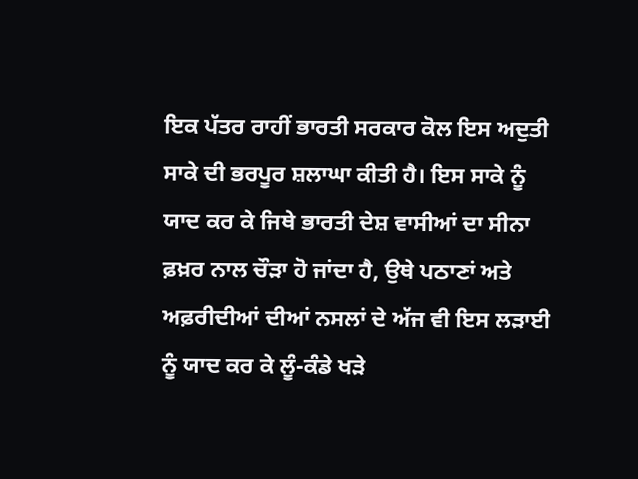ਇਕ ਪੱਤਰ ਰਾਹੀਂ ਭਾਰਤੀ ਸਰਕਾਰ ਕੋਲ ਇਸ ਅਦੁਤੀ ਸਾਕੇ ਦੀ ਭਰਪੂਰ ਸ਼ਲਾਘਾ ਕੀਤੀ ਹੈ। ਇਸ ਸਾਕੇ ਨੂੰ ਯਾਦ ਕਰ ਕੇ ਜਿਥੇ ਭਾਰਤੀ ਦੇਸ਼ ਵਾਸੀਆਂ ਦਾ ਸੀਨਾ ਫ਼ਖ਼ਰ ਨਾਲ ਚੌੜਾ ਹੋ ਜਾਂਦਾ ਹੈ, ਉਥੇ ਪਠਾਣਾਂ ਅਤੇ ਅਫ਼ਰੀਦੀਆਂ ਦੀਆਂ ਨਸਲਾਂ ਦੇ ਅੱਜ ਵੀ ਇਸ ਲੜਾਈ ਨੂੰ ਯਾਦ ਕਰ ਕੇ ਲੂੰ-ਕੰਡੇ ਖੜੇ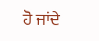ਹੋ ਜਾਂਦੇ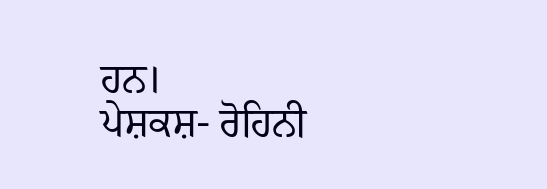ਹਨ।
ਪੇਸ਼ਕਸ਼- ਰੋਹਿਨੀ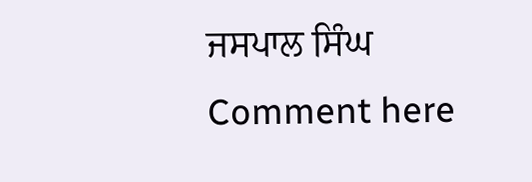ਜਸਪਾਲ ਸਿੰਘ
Comment here